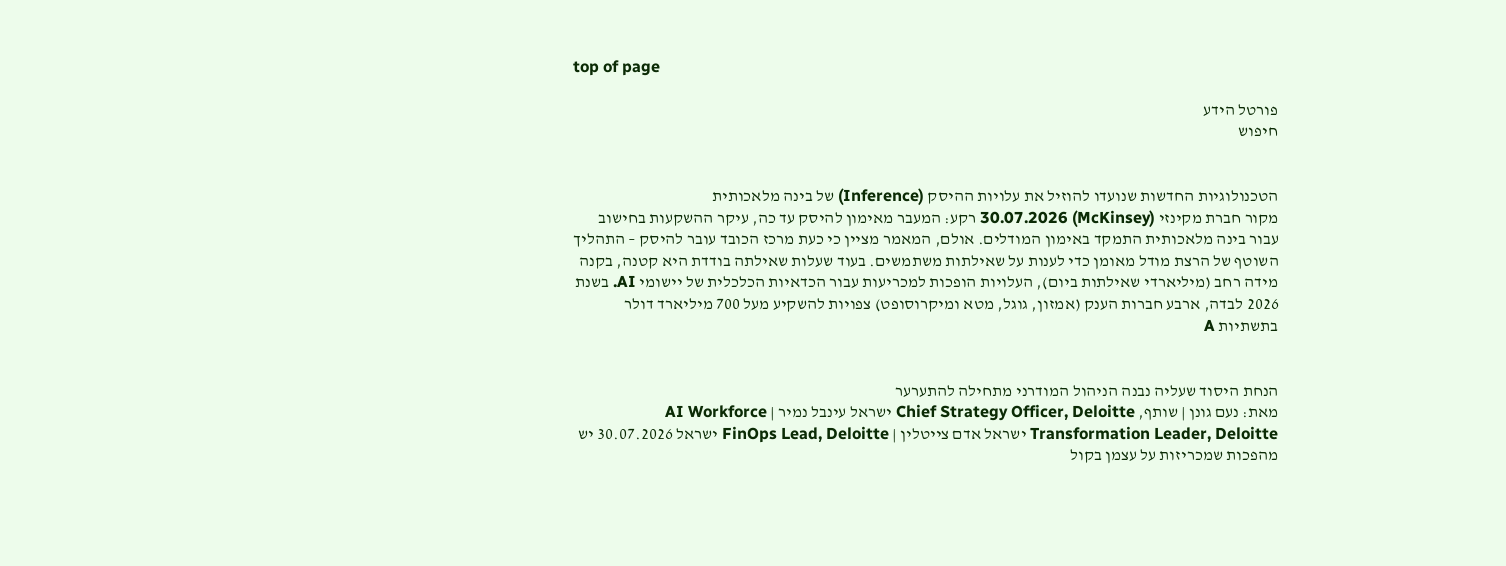top of page

פורטל הידע
חיפוש


הטכנולוגיות החדשות שנועדו להוזיל את עלויות ההיסק (Inference) של בינה מלאכותית
מקור חברת מקינזי (McKinsey) 30.07.2026 רקע: המעבר מאימון להיסק עד כה, עיקר ההשקעות בחישוב עבור בינה מלאכותית התמקד באימון המודלים. אולם, המאמר מציין כי כעת מרכז הכובד עובר להיסק – התהליך השוטף של הרצת מודל מאומן כדי לענות על שאילתות משתמשים. בעוד שעלות שאילתה בודדת היא קטנה, בקנה מידה רחב (מיליארדי שאילתות ביום), העלויות הופכות למכריעות עבור הכדאיות הכלכלית של יישומי AI. בשנת 2026 לבדה, ארבע חברות הענק (אמזון, גוגל, מטא ומיקרוסופט) צפויות להשקיע מעל 700 מיליארד דולר בתשתיות A


הנחת היסוד שעליה נבנה הניהול המודרני מתחילה להתערער
מאת: נעם גונן | שותף, Chief Strategy Officer, Deloitte ישראל עינבל נמיר | AI Workforce Transformation Leader, Deloitte ישראל אדם צייטלין | FinOps Lead, Deloitte ישראל 30.07.2026 יש מהפכות שמכריזות על עצמן בקול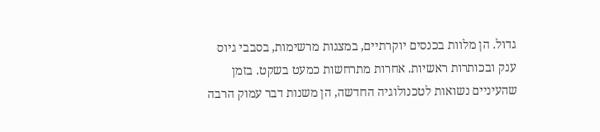גדול. הן מלוות בכנסים יוקרתיים, במצגות מרשימות, בסבבי גיוס ענק ובכותרות ראשיות. אחרות מתרחשות כמעט בשקט. בזמן שהעיניים נשואות לטכנולוגיה החדשה, הן משנות דבר עמוק הרבה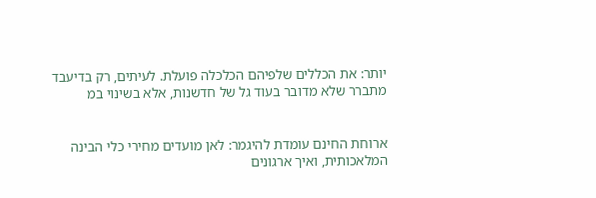יותר: את הכללים שלפיהם הכלכלה פועלת. לעיתים, רק בדיעבד מתברר שלא מדובר בעוד גל של חדשנות, אלא בשינוי במ


ארוחת החינם עומדת להיגמר: לאן מועדים מחירי כלי הבינה המלאכותית, ואיך ארגונים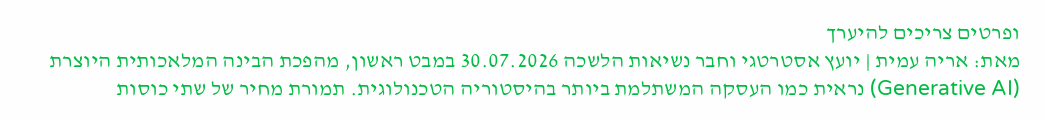ופרטים צריכים להיערך
מאת: אריה עמית | יועץ אסטרטגי וחבר נשיאות הלשכה 30.07.2026 במבט ראשון, מהפכת הבינה המלאכותית היוצרת (Generative AI) נראית כמו העסקה המשתלמת ביותר בהיסטוריה הטכנולוגית. תמורת מחיר של שתי כוסות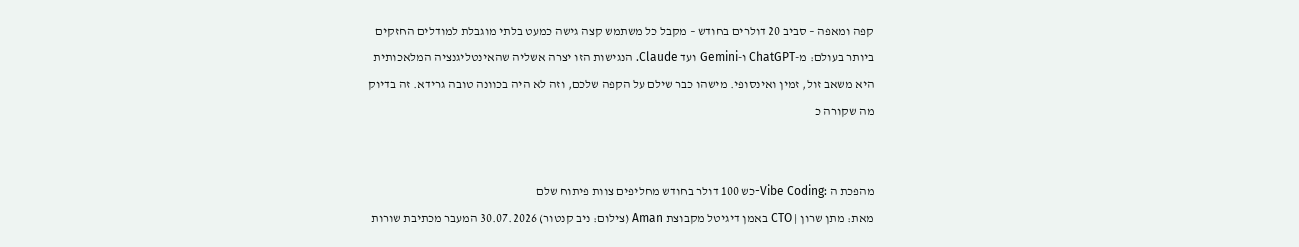קפה ומאפה – סביב 20 דולרים בחודש – מקבל כל משתמש קצה גישה כמעט בלתי מוגבלת למודלים החזקים ביותר בעולם: מ-ChatGPT ו-Gemini ועד Claude. הנגישות הזו יצרה אשליה שהאינטליגנציה המלאכותית היא משאב זול, זמין ואינסופי. מישהו כבר שילם על הקפה שלכם, וזה לא היה בכוונה טובה גרידא. זה בדיוק מה שקורה כ


מהפכת ה :Vibe Coding-כש 100 דולר בחודש מחליפים צוות פיתוח שלם
מאת: מתן שרון | CTO באמן דיגיטל מקבוצת Aman (צילום: ניב קנטור) 30.07.2026 המעבר מכתיבת שורות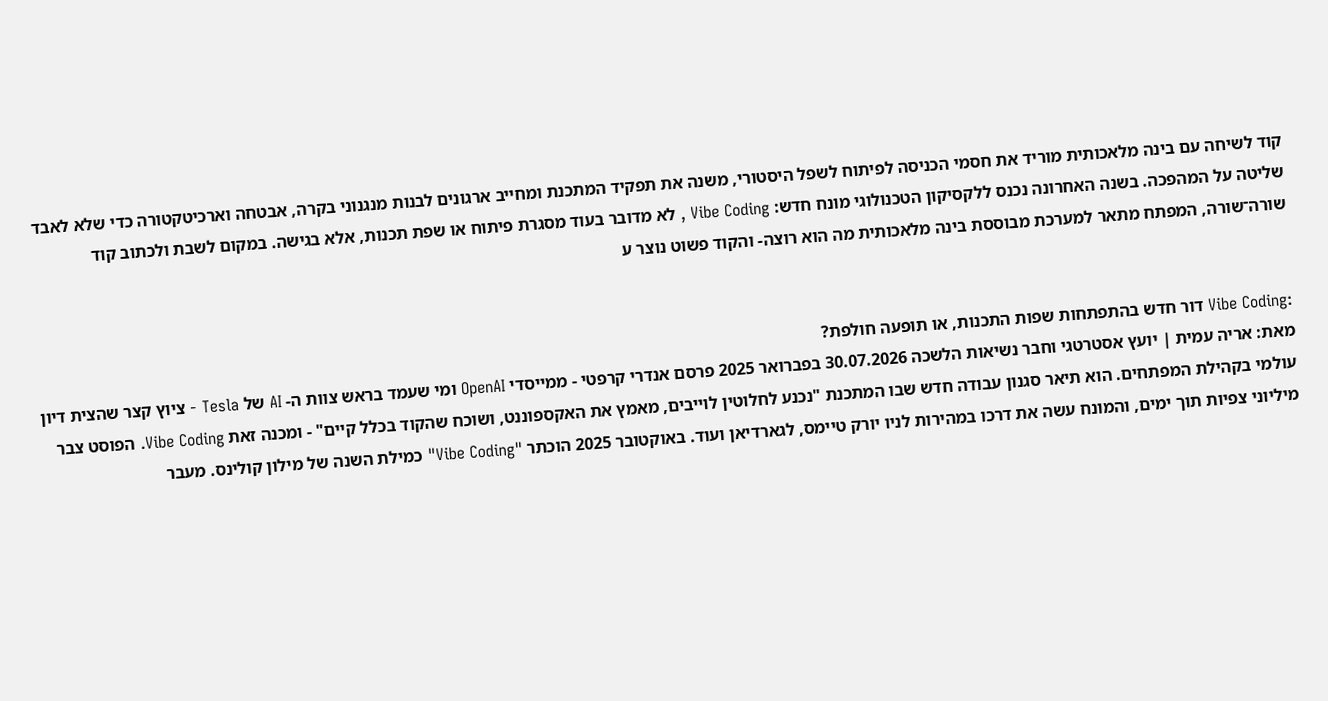קוד לשיחה עם בינה מלאכותית מוריד את חסמי הכניסה לפיתוח לשפל היסטורי, משנה את תפקיד המתכנת ומחייב ארגונים לבנות מנגנוני בקרה, אבטחה וארכיטקטורה כדי שלא לאבד שליטה על המהפכה. בשנה האחרונה נכנס ללקסיקון הטכנולוגי מונח חדש: Vibe Coding , לא מדובר בעוד מסגרת פיתוח או שפת תכנות, אלא בגישה. במקום לשבת ולכתוב קוד שורה־שורה, המפתח מתאר למערכת מבוססת בינה מלאכותית מה הוא רוצה- והקוד פשוט נוצר ע


:Vibe Coding דור חדש בהתפתחות שפות התכנות, או תופעה חולפת?
מאת: אריה עמית | יועץ אסטרטגי וחבר נשיאות הלשכה 30.07.2026 בפברואר 2025 פרסם אנדרי קרפטי - ממייסדי OpenAI ומי שעמד בראש צוות ה- AI של Tesla - ציוץ קצר שהצית דיון עולמי בקהילת המפתחים. הוא תיאר סגנון עבודה חדש שבו המתכנת "נכנע לחלוטין לוייבים, מאמץ את האקספוננט, ושוכח שהקוד בכלל קיים" - ומכנה זאת Vibe Coding. הפוסט צבר מיליוני צפיות תוך ימים, והמונח עשה את דרכו במהירות לניו יורק טיימס, לגארדיאן ועוד. באוקטובר 2025 הוכתר "Vibe Coding" כמילת השנה של מילון קולינס. מעבר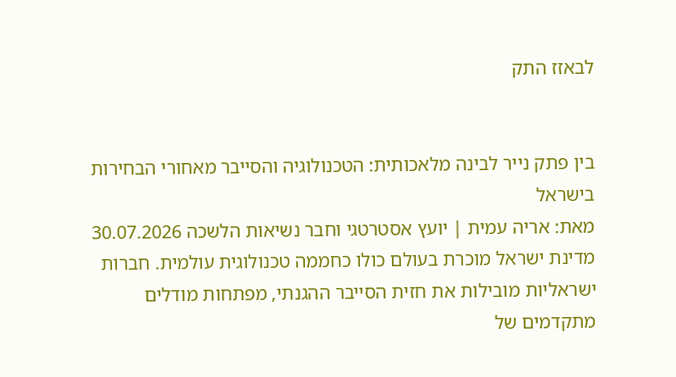לבאזז התק


בין פתק נייר לבינה מלאכותית: הטכנולוגיה והסייבר מאחורי הבחירות בישראל
מאת: אריה עמית | יועץ אסטרטגי וחבר נשיאות הלשכה 30.07.2026 מדינת ישראל מוכרת בעולם כולו כחממה טכנולוגית עולמית. חברות ישראליות מובילות את חזית הסייבר ההגנתי, מפתחות מודלים מתקדמים של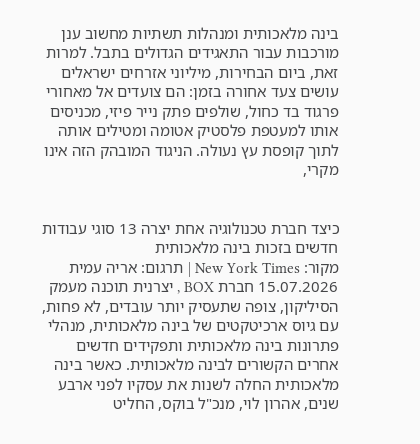בינה מלאכותית ומנהלות תשתיות מחשוב ענן מורכבות עבור התאגידים הגדולים בתבל. למרות זאת, ביום הבחירות, מיליוני אזרחים ישראלים עושים צעד אחורה בזמן: הם צועדים אל מאחורי פרגוד בד כחול, שולפים פתק נייר פיזי, מכניסים אותו למעטפת פלסטיק אטומה ומטילים אותה לתוך קופסת עץ נעולה. הניגוד המובהק הזה אינו מקרי,


כיצד חברת טכנולוגיה אחת יצרה 13 סוגי עבודות חדשים בזכות בינה מלאכותית
מקור: New York Times | תרגום: אריה עמית 15.07.2026 חברת BOX , יצרנית תוכנה מעמק הסיליקון, צופה שתעסיק יותר עובדים, לא פחות, עם גיוס ארכיטקטים של בינה מלאכותית, מנהלי פתרונות בינה מלאכותית ותפקידים חדשים אחרים הקשורים לבינה מלאכותית. כאשר בינה מלאכותית החלה לשנות את עסקיו לפני ארבע שנים, אהרון לוי, מנכ"ל בוקס, החליט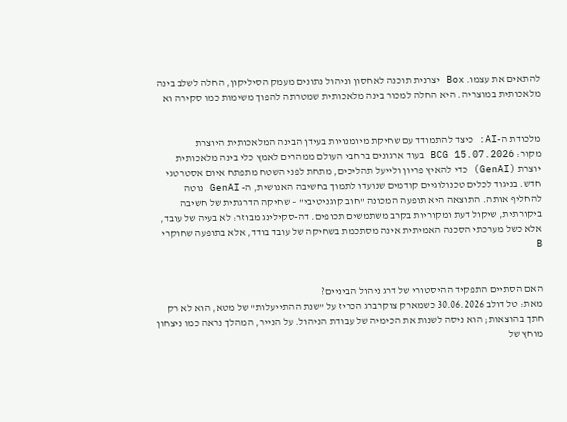להתאים את עצמו. Box יצרנית תוכנה לאחסון וניהול נתונים מעמק הסיליקון, החלה לשלב בינה מלאכותית במוצריה. היא החלה למכור בינה מלאכותית שמטרתה להפוך משימות כמו סקירה וא


מלכודת ה-AI: כיצד להתמודד עם שחיקת מיומנויות בעידן הבינה המלאכותית היוצרת
מקור: BCG 15.07.2026 בעוד ארגונים ברחבי העולם ממהרים לאמץ כלי בינה מלאכותית יוצרת (GenAI) כדי להאיץ פריון ולייעל תהליכים, מתחת לפני השטח מתפתח איום אסטרטגי חדש. בניגוד לכלים טכנולוגיים קודמים שנועדו לתמוך בחשיבה האנושית, ה- GenAI נוטה להחליף אותה. התוצאה היא תופעה המכונה "חוב קוגניטיבי" – שחיקה הדרגתית של חשיבה ביקורתית, שיקול דעת ומקוריות בקרב משתמשים תכופים. דה-סקילינג מבוזר: לא בעיה של עובד, אלא כשל מערכתי הסכנה האמיתית אינה מסתכמת בשחיקה של עובד בודד, אלא בתופעה שחוקרי B


האם הסתיים התפקיד ההיסטורי של דרג ניהול הביניים?
מאת: טל דולב 30.06.2026 כשמארק צוקרברג הכריז על "שנת ההתייעלות" של מטא, הוא לא רק חתך בהוצאות; הוא ניסה לשנות את הכימיה של עבודת הניהול. על הנייר, המהלך נראה כמו ניצחון מוחץ של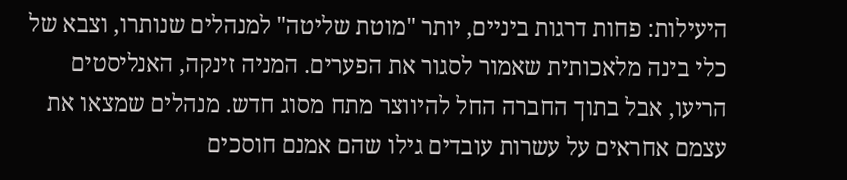היעילות: פחות דרגות ביניים, יותר "מוטת שליטה" למנהלים שנותרו, וצבא של כלי בינה מלאכותית שאמור לסגור את הפערים. המניה זינקה, האנליסטים הריעו, אבל בתוך החברה החל להיווצר מתח מסוג חדש. מנהלים שמצאו את עצמם אחראים על עשרות עובדים גילו שהם אמנם חוסכים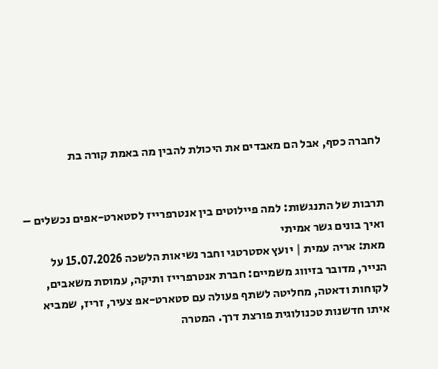לחברה כסף, אבל הם מאבדים את היכולת להבין מה באמת קורה בת


תרבות של התנגשות: למה פיילוטים בין אנטרפרייז לסטארט-אפים נכשלים – ואיך בונים גשר אמיתי
מאת: אריה עמית | יועץ אסטרטגי וחבר נשיאות הלשכה 15.07.2026 על הנייר, מדובר בזיווג משמיים: חברת אנטרפרייז ותיקה, עמוסת משאבים, לקוחות ודאטה, מחליטה לשתף פעולה עם סטארט-אפ צעיר, זריז, שמביא איתו חדשנות טכנולוגית פורצת דרך. המטרה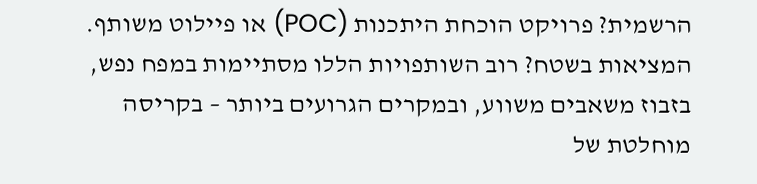הרשמית? פרויקט הוכחת היתכנות (POC) או פיילוט משותף. המציאות בשטח? רוב השותפויות הללו מסתיימות במפח נפש, בזבוז משאבים משווע, ובמקרים הגרועים ביותר – בקריסה מוחלטת של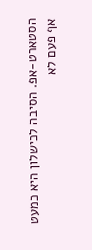הסטארט-אפ. הסיבה לכישלון היא כמעט אף פעם לא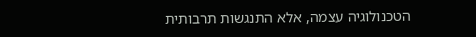הטכנולוגיה עצמה, אלא התנגשות תרבותית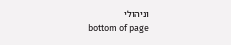וניהולי
bottom of page